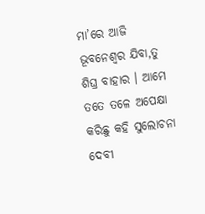ମା’ରେ ଆଜି ଭୂବନେଶ୍ଵର ଯିବା,ତୁ ଶିଘ୍ର ବାହାର । ଆମେ ତତେ ତଳେ ଅପେକ୍ଷା କରିଛୁ କହି ସୁଲୋଚନା ଦେବୀ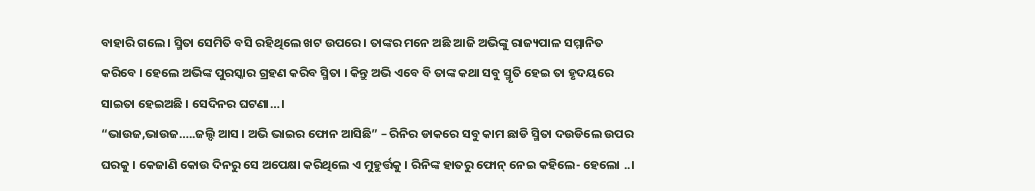ବାହାରି ଗଲେ । ସ୍ମିତା ସେମିତି ବସି ରହିଥିଲେ ଖଟ ଉପରେ । ତାଙ୍କର ମନେ ଅଛି ଆଜି ଅଭିଙ୍କୁ ରାଜ୍ୟପାଳ ସମ୍ମାନିତ କରିବେ । ହେଲେ ଅଭିଙ୍କ ପୁରସ୍କାର ଗ୍ରହଣ କରିବ ସ୍ମିତା । କିନ୍ତୁ ଅଭି ଏବେ ବି ତାଙ୍କ କଥା ସବୁ ସ୍ମୃତି ହେଇ ତା ହୃଦୟରେ ସାଇତା ହେଇଅଛି । ସେଦିନର ଘଟଣା…।
“ଭାଉଜ,ଭାଉଜ…..ଜଲ୍ଦି ଆସ । ଅଭି ଭାଇର ଫୋନ ଆସିଛି” – ରିନିର ଡାକରେ ସବୁ କାମ ଛାଡି ସ୍ମିତା ଦଉଡିଲେ ଉପର ଘରକୁ । କେଜାଣି କୋଉ ଦିନରୁ ସେ ଅପେକ୍ଷା କରିଥିଲେ ଏ ମୁହୁର୍ତ୍ତକୁ । ରିନିଙ୍କ ହାତରୁ ଫୋନ୍ ନେଇ କହିଲେ- ହେଲୋ ..।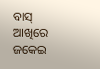ବାସ୍ ଆଖିରେ ଜକେଇ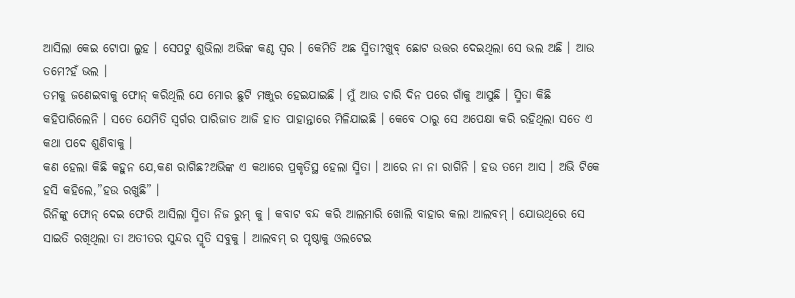ଆସିଲା କେଇ ଟୋପା ଲୁହ । ସେପଟୁ ଶୁଭିଲା ଅଭିଙ୍କ କଣ୍ଠ ସ୍ଵର । କେମିତି ଅଛ ସ୍ମିତା?ଖୁବ୍ ଛୋଟ ଉତ୍ତର ଦେଇଥିଲା ସେ ଭଲ ଅଛି । ଆଉ ତମେ?ହଁ ଭଲ ।
ତମକୁ ଜଣେଇବାକୁ ଫୋନ୍ କରିଥିଲି ଯେ ମୋର ଛୁଟି ମଞ୍ଜୁର ହେଇଯାଇଛି । ମୁଁ ଆଉ ଚାରି ଦିନ ପରେ ଗାଁକୁ ଆସୁଛି । ସ୍ମିତା କିଛି କହିପାରିଲେନି । ସତେ ଯେମିତି ସ୍ଵର୍ଗର ପାରିଜାତ ଆଜି ହାତ ପାହାନ୍ତାରେ ମିଳିଯାଇଛି । କେବେ ଠାରୁ ସେ ଅପେକ୍ଷା କରି ରହିଥିଲା ସତେ ଏ କଥା ପଦେ ଶୁଣିବାକୁ ।
କଣ ହେଲା କିଛି କହୁନ ଯେ,କଣ ରାଗିଛ?ଅଭିଙ୍କ ଏ କଥାରେ ପ୍ରକୃତିସ୍ଥ ହେଲା ସ୍ମିତା । ଆରେ ନା ନା ରାଗିନି । ହଉ ତମେ ଆସ । ଅଭି ଟିକେ ହସି କହିଲେ,”ହଉ ରଖୁଛି” ।
ରିନିଙ୍କୁ ଫୋନ୍ ଦେଇ ଫେରି ଆସିଲା ସ୍ମିତା ନିଜ ରୁମ୍ କୁ । କବାଟ ବନ୍ଦ କରି ଆଲମାରି ଖୋଲି ବାହାର କଲା ଆଲବମ୍ । ଯୋଉଥିରେ ସେ ସାଇତି ରଖିଥିଲା ତା ଅତୀତର ସୁନ୍ଦର ସ୍ମୃତି ସବୁକୁ । ଆଲବମ୍ ର ପୃଷ୍ଠାକୁ ଓଲଟେଇ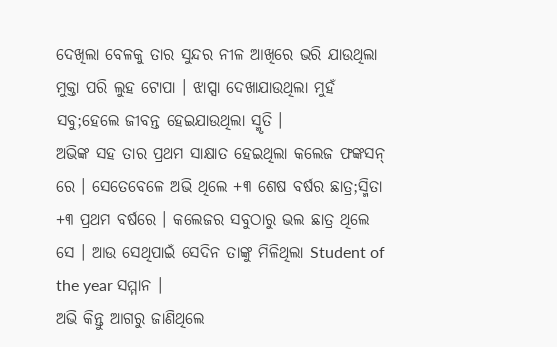ଦେଖିଲା ବେଳକୁ ତାର ସୁନ୍ଦର ନୀଳ ଆଖିରେ ଭରି ଯାଉଥିଲା ମୁକ୍ତା ପରି ଲୁହ ଟୋପା । ଝାପ୍ସା ଦେଖାଯାଉଥିଲା ମୁହଁ ସବୁ;ହେଲେ ଜୀବନ୍ତ ହେଇଯାଉଥିଲା ସ୍ମୃତି ।
ଅଭିଙ୍କ ସହ ତାର ପ୍ରଥମ ସାକ୍ଷାତ ହେଇଥିଲା କଲେଜ ଫଙ୍କସନ୍ ରେ । ସେତେବେଳେ ଅଭି ଥିଲେ +୩ ଶେଷ ବର୍ଷର ଛାତ୍ର;ସ୍ମିତା +୩ ପ୍ରଥମ ବର୍ଷରେ । କଲେଜର ସବୁଠାରୁ ଭଲ ଛାତ୍ର ଥିଲେ ସେ । ଆଉ ସେଥିପାଇଁ ସେଦିନ ତାଙ୍କୁ ମିଳିଥିଲା Student of the year ସମ୍ମାନ ।
ଅଭି କିନ୍ତୁ ଆଗରୁ ଜାଣିଥିଲେ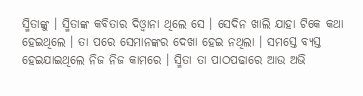ସ୍ମିତାଙ୍କୁ । ସ୍ମିତାଙ୍କ କବିତାର ଦିଓ୍ଵାନା ଥିଲେ ସେ । ସେଦିନ ଖାଲି ଯାହା ଟିକେ କଥା ହେଇଥିଲେ । ତା ପରେ ସେମାନଙ୍କର ଦେଖା ହେଇ ନଥିଲା । ସମସ୍ତେ ବ୍ୟସ୍ତ ହେଇଯାଇଥିଲେ ନିଜ ନିଜ କାମରେ । ସ୍ମିତା ତା ପାଠପଢାରେ ଆଉ ଅଭି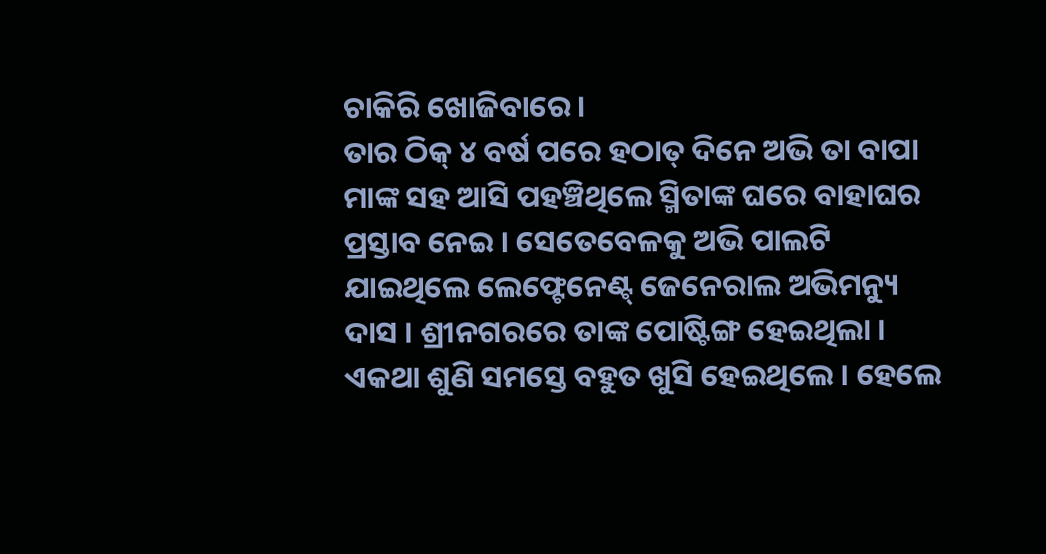ଚାକିରି ଖୋଜିବାରେ ।
ତାର ଠିକ୍ ୪ ବର୍ଷ ପରେ ହଠାତ୍ ଦିନେ ଅଭି ତା ବାପା ମାଙ୍କ ସହ ଆସି ପହଞ୍ଚିଥିଲେ ସ୍ମିତାଙ୍କ ଘରେ ବାହାଘର ପ୍ରସ୍ତାବ ନେଇ । ସେତେବେଳକୁ ଅଭି ପାଲଟି ଯାଇଥିଲେ ଲେଫ୍ଟେନେଣ୍ଟ୍ ଜେନେରାଲ ଅଭିମନ୍ୟୁ ଦାସ । ଶ୍ରୀନଗରରେ ତାଙ୍କ ପୋଷ୍ଟିଙ୍ଗ ହେଇଥିଲା ।
ଏକଥା ଶୁଣି ସମସ୍ତେ ବହୁତ ଖୁସି ହେଇଥିଲେ । ହେଲେ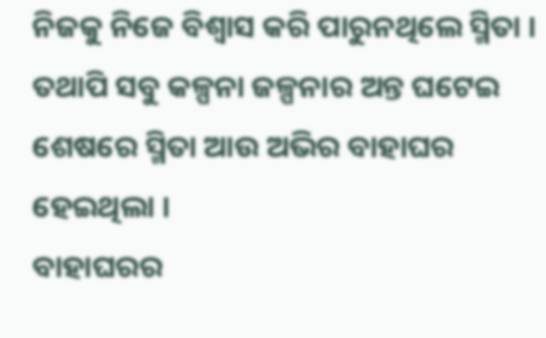ନିଜକୁ ନିଜେ ବିଶ୍ବାସ କରି ପାରୁନଥିଲେ ସ୍ମିତା । ତଥାପି ସବୁ କଳ୍ପନା ଜଳ୍ପନାର ଅନ୍ତ ଘଟେଇ ଶେଷରେ ସ୍ମିତା ଆଉ ଅଭିର ବାହାଘର ହେଇଥିଲା ।
ବାହାଘରର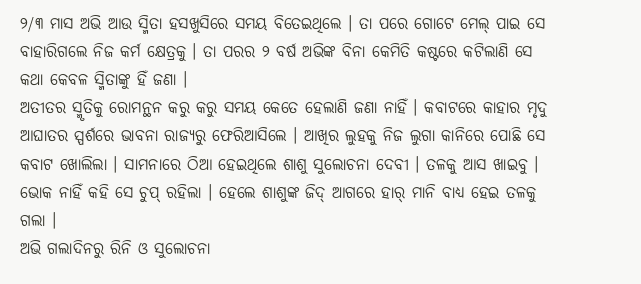୨/୩ ମାସ ଅଭି ଆଉ ସ୍ମିତା ହସଖୁସିରେ ସମୟ ବିତେଇଥିଲେ । ତା ପରେ ଗୋଟେ ମେଲ୍ ପାଇ ସେ ବାହାରିଗଲେ ନିଜ କର୍ମ କ୍ଷେତ୍ରକୁ । ତା ପରର ୨ ବର୍ଷ ଅଭିଙ୍କ ବିନା କେମିତି କଷ୍ଟରେ କଟିଲାଣି ସେ କଥା କେବଳ ସ୍ମିତାଙ୍କୁ ହିଁ ଜଣା ।
ଅତୀତର ସ୍ମୃତିକୁ ରୋମନ୍ଥନ କରୁ କରୁ ସମୟ କେତେ ହେଲାଣି ଜଣା ନାହିଁ । କବାଟରେ କାହାର ମୃଦୁ ଆଘାତର ସ୍ପର୍ଶରେ ଭାବନା ରାଜ୍ୟରୁ ଫେରିଆସିଲେ । ଆଖିର ଲୁହକୁ ନିଜ ଲୁଗା କାନିରେ ପୋଛି ସେ କବାଟ ଖୋଲିଲା । ସାମନାରେ ଠିଆ ହେଇଥିଲେ ଶାଶୁ ସୁଲୋଚନା ଦେବୀ । ତଳକୁ ଆସ ଖାଇବୁ । ଭୋକ ନାହିଁ କହି ସେ ଚୁପ୍ ରହିଲା । ହେଲେ ଶାଶୁଙ୍କ ଜିଦ୍ ଆଗରେ ହାର୍ ମାନି ବାଧ୍ୟ ହେଇ ତଳକୁ ଗଲା ।
ଅଭି ଗଲାଦିନରୁ ରିନି ଓ ସୁଲୋଚନା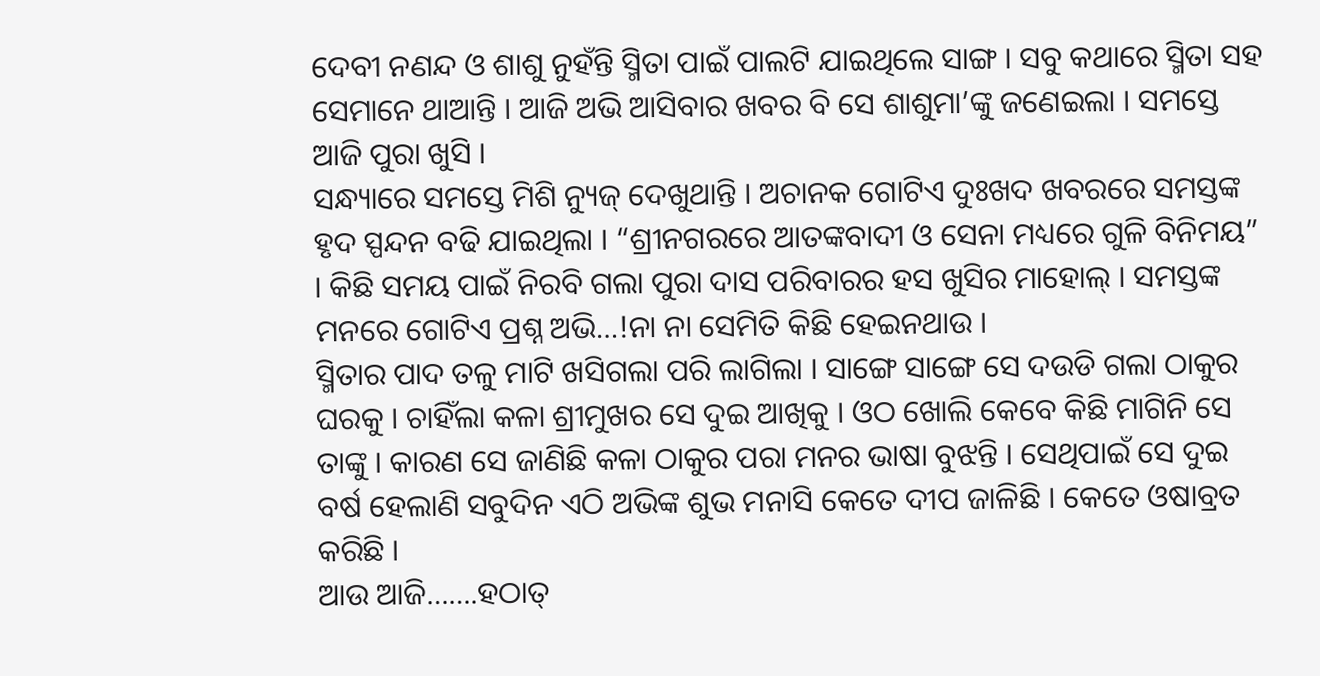ଦେବୀ ନଣନ୍ଦ ଓ ଶାଶୁ ନୁହଁନ୍ତି ସ୍ମିତା ପାଇଁ ପାଲଟି ଯାଇଥିଲେ ସାଙ୍ଗ । ସବୁ କଥାରେ ସ୍ମିତା ସହ ସେମାନେ ଥାଆନ୍ତି । ଆଜି ଅଭି ଆସିବାର ଖବର ବି ସେ ଶାଶୁମା’ଙ୍କୁ ଜଣେଇଲା । ସମସ୍ତେ ଆଜି ପୁରା ଖୁସି ।
ସନ୍ଧ୍ୟାରେ ସମସ୍ତେ ମିଶି ନ୍ୟୁଜ୍ ଦେଖୁଥାନ୍ତି । ଅଚାନକ ଗୋଟିଏ ଦୁଃଖଦ ଖବରରେ ସମସ୍ତଙ୍କ ହୃଦ ସ୍ପନ୍ଦନ ବଢି ଯାଇଥିଲା । “ଶ୍ରୀନଗରରେ ଆତଙ୍କବାଦୀ ଓ ସେନା ମଧ୍ୟରେ ଗୁଳି ବିନିମୟ” । କିଛି ସମୟ ପାଇଁ ନିରବି ଗଲା ପୁରା ଦାସ ପରିବାରର ହସ ଖୁସିର ମାହୋଲ୍ । ସମସ୍ତଙ୍କ ମନରେ ଗୋଟିଏ ପ୍ରଶ୍ନ ଅଭି…!ନା ନା ସେମିତି କିଛି ହେଇନଥାଉ ।
ସ୍ମିତାର ପାଦ ତଳୁ ମାଟି ଖସିଗଲା ପରି ଲାଗିଲା । ସାଙ୍ଗେ ସାଙ୍ଗେ ସେ ଦଉଡି ଗଲା ଠାକୁର ଘରକୁ । ଚାହିଁଲା କଳା ଶ୍ରୀମୁଖର ସେ ଦୁଇ ଆଖିକୁ । ଓଠ ଖୋଲି କେବେ କିଛି ମାଗିନି ସେ ତାଙ୍କୁ । କାରଣ ସେ ଜାଣିଛି କଳା ଠାକୁର ପରା ମନର ଭାଷା ବୁଝନ୍ତି । ସେଥିପାଇଁ ସେ ଦୁଇ ବର୍ଷ ହେଲାଣି ସବୁଦିନ ଏଠି ଅଭିଙ୍କ ଶୁଭ ମନାସି କେତେ ଦୀପ ଜାଳିଛି । କେତେ ଓଷାବ୍ରତ କରିଛି ।
ଆଉ ଆଜି…….ହଠାତ୍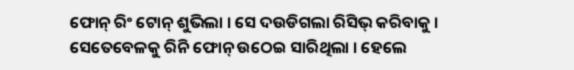ଫୋନ୍ ରିଂ ଟୋନ୍ ଶୁଭିଲା । ସେ ଦଉଡିଗଲା ରିସିଭ୍ କରିବାକୁ । ସେତେବେଳକୁ ରିନି ଫୋନ୍ ଉଠେଇ ସାରିଥିଲା । ହେଲେ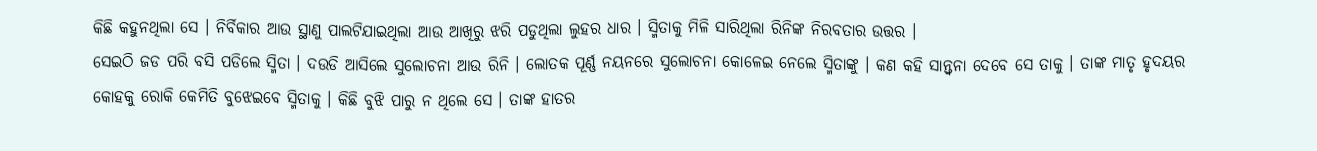କିଛି କହୁନଥିଲା ସେ । ନିର୍ବିକାର ଆଉ ସ୍ଥାଣୁ ପାଲଟିଯାଇଥିଲା ଆଉ ଆଖିରୁ ଝରି ପଡୁଥିଲା ଲୁହର ଧାର । ସ୍ମିତାକୁ ମିଳି ସାରିଥିଲା ରିନିଙ୍କ ନିରବତାର ଉତ୍ତର ।
ସେଇଠି ଜଡ ପରି ବସି ପଡିଲେ ସ୍ମିତା । ଦଉଡି ଆସିଲେ ସୁଲୋଚନା ଆଉ ରିନି । ଲୋତକ ପୂର୍ଣ୍ଣ ନୟନରେ ସୁଲୋଚନା କୋଳେଇ ନେଲେ ସ୍ମିତାଙ୍କୁ । କଣ କହି ସାନ୍ତ୍ଵନା ଦେବେ ସେ ତାକୁ । ତାଙ୍କ ମାତୃ ହୃଦୟର କୋହକୁ ରୋକି କେମିତି ବୁଝେଇବେ ସ୍ମିତାକୁ । କିଛି ବୁଝି ପାରୁ ନ ଥିଲେ ସେ । ତାଙ୍କ ହାତର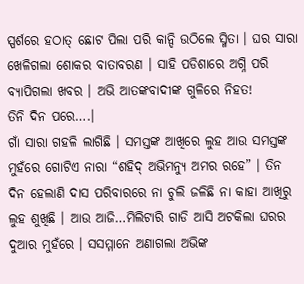ସ୍ପର୍ଶରେ ହଠାତ୍ ଛୋଟ ପିଲା ପରି କାନ୍ଦି ଉଠିଲେ ସ୍ମିତା । ଘର ସାରା ଖେଳିଗଲା ଶୋକର ବାତାବରଣ । ସାହି ପଡିଶାରେ ଅଗ୍ନି ପରି ବ୍ୟାପିଗଲା ଖବର । ଅଭି ଆତଙ୍କବାଦୀଙ୍କ ଗୁଳିରେ ନିହତ!
ତିନି ଦିନ ପରେ….।
ଗାଁ ସାରା ଗହଳି ଲାଗିଛି । ସମସ୍ତଙ୍କ ଆଖିରେ ଲୁହ ଆଉ ସମସ୍ତଙ୍କ ମୁହଁରେ ଗୋଟିଏ ନାରା “ଶହିଦ୍ ଅଭିମନ୍ୟୁ ଅମର ରହେ” । ତିନ ଦିନ ହେଲାଣି ଦାସ ପରିବାରରେ ନା ଚୁଲି ଜଳିଛି ନା କାହା ଆଖିରୁ ଲୁହ ଶୁଖିଛି । ଆଉ ଆଜି…ମିଲିଟାରି ଗାଡି ଆସି ଅଟକିଲା ଘରର ଦୁଆର ମୁହଁରେ । ସସମ୍ମାନେ ଅଣାଗଲା ଅଭିଙ୍କ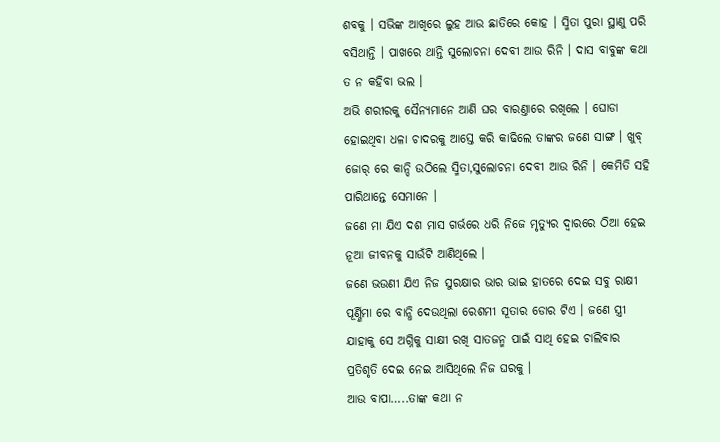ଶବକୁ । ସଭିଙ୍କ ଆଖିରେ ଲୁହ ଆଉ ଛାତିରେ କୋହ । ସ୍ମିତା ପୁରା ସ୍ଥାଣୁ ପରି ବସିଥାନ୍ତି । ପାଖରେ ଥାନ୍ତି ସୁଲୋଚନା ଦେବୀ ଆଉ ରିନି । ଦାସ ବାବୁଙ୍କ କଥା ତ ନ କହିବା ଭଲ ।
ଅଭି ଶରୀରକୁ ସୈନ୍ୟମାନେ ଆଣି ଘର ବାରଣ୍ତାରେ ରଖିଲେ । ଘୋଡା ହୋଇଥିବା ଧଳା ଚାଦରକୁ ଆସ୍ତେ କରି କାଢିଲେ ତାଙ୍କର ଜଣେ ସାଙ୍ଗ । ଖୁବ୍ ଜୋର୍ ରେ କାନ୍ଦି ଉଠିଲେ ସ୍ମିତା,ସୁଲୋଚନା ଦେବୀ ଆଉ ରିନି । କେମିତି ସହି ପାରିଥାନ୍ତେ ସେମାନେ ।
ଜଣେ ମା ଯିଏ ଦଶ ମାସ ଗର୍ଭରେ ଧରି ନିଜେ ମୃତ୍ୟୁର ଦ୍ଵାରରେ ଠିଆ ହେଇ ନୂଆ ଜୀବନକୁ ସାଉଁଟି ଆଣିଥିଲେ ।
ଜଣେ ଭଉଣୀ ଯିଏ ନିଜ ସୁରକ୍ଷାର ଭାର ଭାଇ ହାତରେ ଦେଇ ସବୁ ରାକ୍ଷୀ ପୂର୍ଣ୍ଣିମା ରେ ବାନ୍ଧି ଦେଉଥିଲା ରେଶମୀ ସୂତାର ଡୋର ଟିଏ । ଜଣେ ସ୍ତ୍ରୀ ଯାହାକୁ ସେ ଅଗ୍ନିକୁ ସାକ୍ଷୀ ରଖି ସାତଜନ୍ମ ପାଇଁ ସାଥି ହେଇ ଚାଲିବାର ପ୍ରତିଶୃତି ଦେଇ ନେଇ ଆସିଥିଲେ ନିଜ ଘରକୁ ।
ଆଉ ବାପା…..ତାଙ୍କ କଥା ନ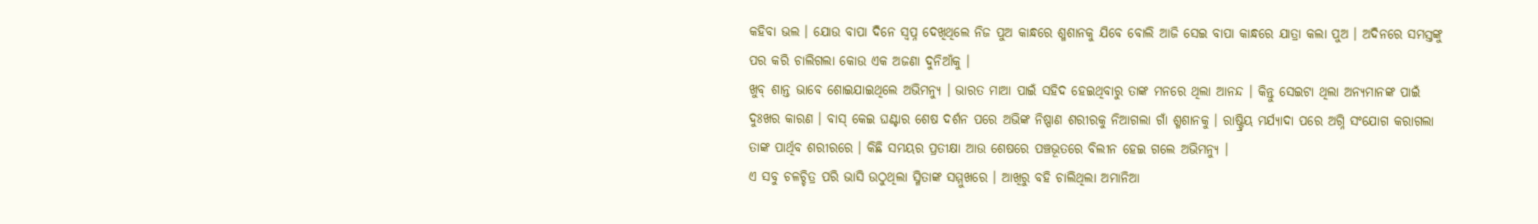କହିବା ଭଲ । ଯୋଉ ବାପା ଦିନେ ସ୍ଵପ୍ନ ଦେଖିଥିଲେ ନିଜ ପୁଅ କାନ୍ଧରେ ଶ୍ମଶାନକୁ ଯିବେ ବୋଲି ଆଜି ସେଇ ବାପା କାନ୍ଧରେ ଯାତ୍ରା କଲା ପୁଅ । ଅଦିନରେ ସମସ୍ତଙ୍କୁ ପର କରି ଚାଲିଗଲା କୋଉ ଏକ ଅଜଣା ଦୁନିଆଁକୁ ।
ଖୁବ୍ ଶାନ୍ତ ଭାବେ ଶୋଇଯାଇଥିଲେ ଅଭିମନ୍ୟୁ । ଭାରତ ମାଆ ପାଇଁ ସହିଦ ହେଇଥିବାରୁ ତାଙ୍କ ମନରେ ଥିଲା ଆନନ୍ଦ । କିନ୍ତୁ ସେଇଟା ଥିଲା ଅନ୍ୟମାନଙ୍କ ପାଇଁ ଦୁଃଖର କାରଣ । ବାସ୍ କେଇ ଘଣ୍ଟାର ଶେଷ ଦର୍ଶନ ପରେ ଅଭିଙ୍କ ନିଷ୍ପାଣ ଶରୀରକୁ ନିଆଗଲା ଗାଁ ଶ୍ମଶାନକୁ । ରାଷ୍ଟ୍ରିୟ ମର୍ଯ୍ଯାଦା ପରେ ଅଗ୍ନି ସଂଯୋଗ କରାଗଲା ତାଙ୍କ ପାର୍ଥିବ ଶରୀରରେ । କିଛି ସମୟର ପ୍ରତୀକ୍ଷା ଆଉ ଶେଷରେ ପଞ୍ଚଭୂତରେ ବିଲୀନ ହେଇ ଗଲେ ଅଭିମନ୍ୟୁ ।
ଏ ସବୁ ଚଳଚ୍ଚିତ୍ର ପରି ଭାସି ଉଠୁଥିଲା ସ୍ମିତାଙ୍କ ସମ୍ମୁଖରେ । ଆଖିରୁ ବହି ଚାଲିଥିଲା ଅମାନିଆ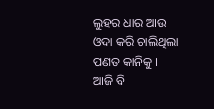ଲୁହର ଧାର ଆଉ ଓଦା କରି ଚାଲିଥିଲା ପଣତ କାନିକୁ ।
ଆଜି ବି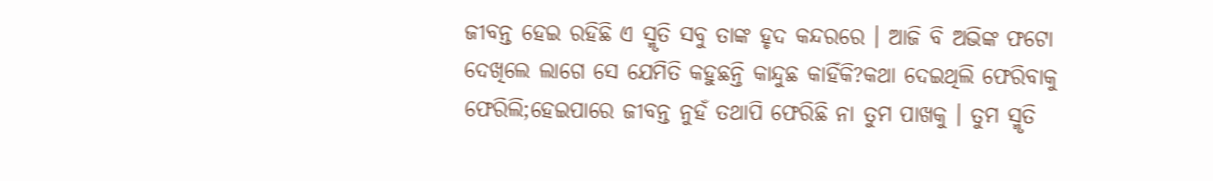ଜୀବନ୍ତ ହେଇ ରହିଛି ଏ ସ୍ମୃତି ସବୁ ତାଙ୍କ ହୃଦ କନ୍ଦରରେ । ଆଜି ବି ଅଭିଙ୍କ ଫଟୋ ଦେଖିଲେ ଲାଗେ ସେ ଯେମିତି କହୁଛନ୍ତି କାନ୍ଦୁଛ କାହିଁକି?କଥା ଦେଇଥିଲି ଫେରିବାକୁ ଫେରିଲି;ହେଇପାରେ ଜୀବନ୍ତ ନୁହଁ ତଥାପି ଫେରିଛି ନା ତୁମ ପାଖକୁ । ତୁମ ସ୍ମୃତି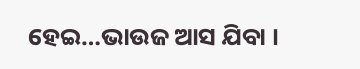ହେଇ…ଭାଉଜ ଆସ ଯିବା ।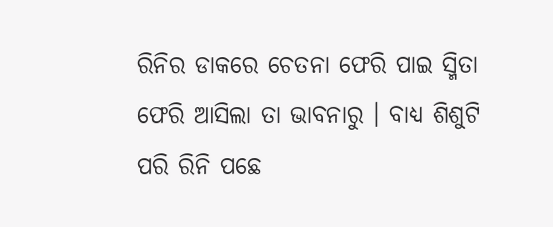ରିନିର ଡାକରେ ଚେତନା ଫେରି ପାଇ ସ୍ମିତା ଫେରି ଆସିଲା ତା ଭାବନାରୁ । ବାଧ୍ୟ ଶିଶୁଟି ପରି ରିନି ପଛେ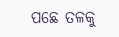ପଛେ ତଳକୁ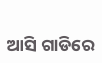ଆସି ଗାଡିରେ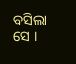ବସିଲା ସେ ।